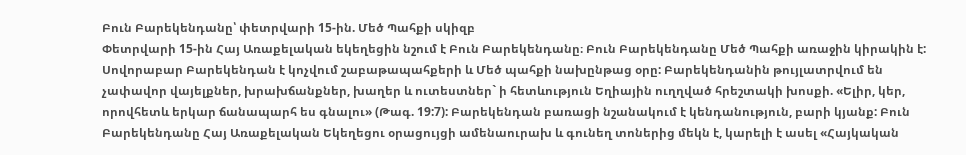Բուն Բարեկենդանը՝ փետրվարի 15-ին. Մեծ Պահքի սկիզբ
Փետրվարի 15-ին Հայ Առաքելական եկեղեցին նշում է Բուն Բարեկենդանը։ Բուն Բարեկենդանը Մեծ Պահքի առաջին կիրակին է: Սովորաբար Բարեկենդան է կոչվում շաբաթապահքերի և Մեծ պահքի նախընթաց օրը: Բարեկենդանին թույլատրվում են չափավոր վայելքներ, խրախճանքներ, խաղեր և ուտեստներ` ի հետևություն Եղիային ուղղված հրեշտակի խոսքի. «Ելիր, կեր, որովհետև երկար ճանապարհ ես գնալու» (Թագ. 19:7): Բարեկենդան բառացի նշանակում է կենդանություն, բարի կյանք: Բուն Բարեկենդանը Հայ Առաքելական Եկեղեցու օրացույցի ամենաուրախ և գունեղ տոներից մեկն է, կարելի է ասել «Հայկական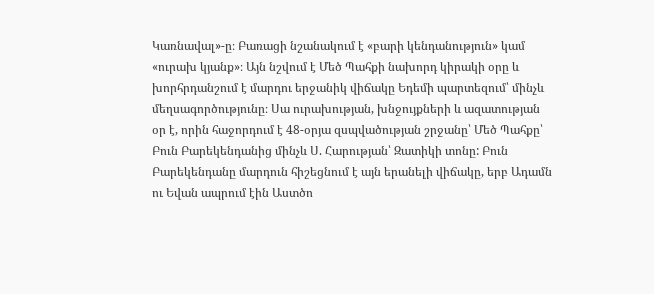Կառնավալ»-ը։ Բառացի նշանակում է «բարի կենդանություն» կամ «ուրախ կյանք»։ Այն նշվում է Մեծ Պահքի նախորդ կիրակի օրը և խորհրդանշում է մարդու երջանիկ վիճակը Եդեմի պարտեզում՝ մինչև մեղսագործությունը։ Սա ուրախության, խնջույքների և ազատության օր է, որին հաջորդում է 48-օրյա զսպվածության շրջանը՝ Մեծ Պահքը՝ Բուն Բարեկենդանից մինչև Ս. Հարության՝ Զատիկի տոնը: Բուն Բարեկենդանը մարդուն հիշեցնում է այն երանելի վիճակը, երբ Ադամն ու Եվան ապրում էին Աստծո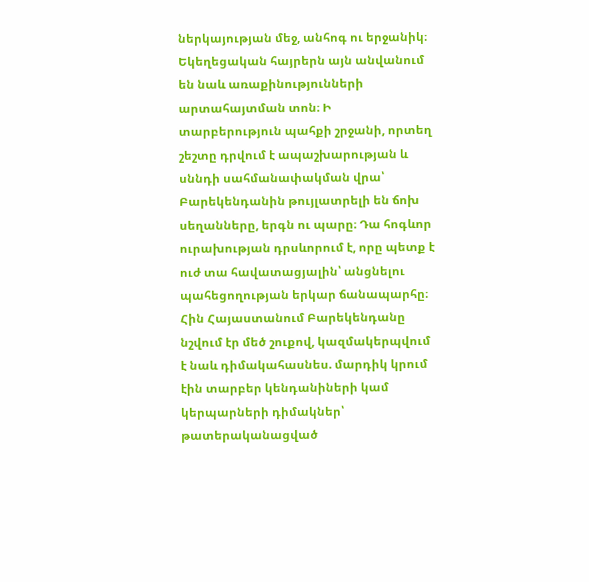ներկայության մեջ, անհոգ ու երջանիկ։ Եկեղեցական հայրերն այն անվանում են նաև առաքինությունների արտահայտման տոն։ Ի տարբերություն պահքի շրջանի, որտեղ շեշտը դրվում է ապաշխարության և սննդի սահմանափակման վրա՝ Բարեկենդանին թույլատրելի են ճոխ սեղանները, երգն ու պարը։ Դա հոգևոր ուրախության դրսևորում է, որը պետք է ուժ տա հավատացյալին՝ անցնելու պահեցողության երկար ճանապարհը։ Հին Հայաստանում Բարեկենդանը նշվում էր մեծ շուքով, կազմակերպվում է նաև դիմակահասնես. մարդիկ կրում էին տարբեր կենդանիների կամ կերպարների դիմակներ՝ թատերականացված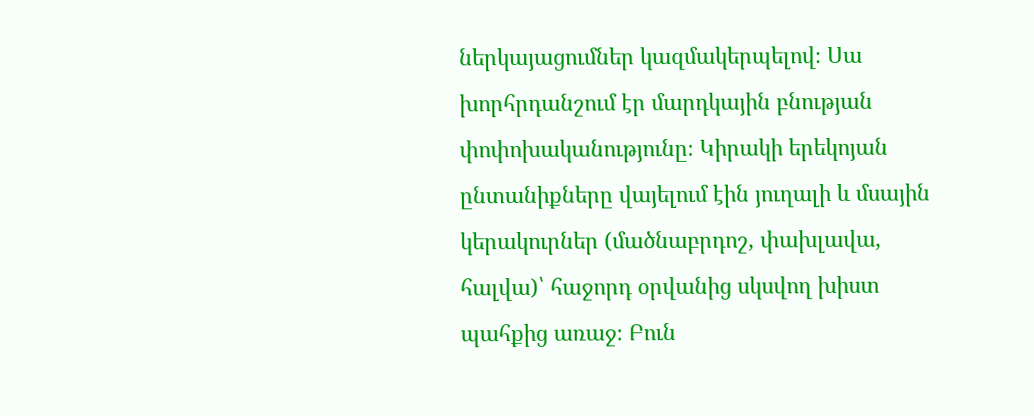ներկայացումներ կազմակերպելով։ Սա խորհրդանշում էր մարդկային բնության փոփոխականությունը։ Կիրակի երեկոյան ընտանիքները վայելում էին յուղալի և մսային կերակուրներ (մածնաբրդոշ, փախլավա, հալվա)՝ հաջորդ օրվանից սկսվող խիստ պահքից առաջ։ Բուն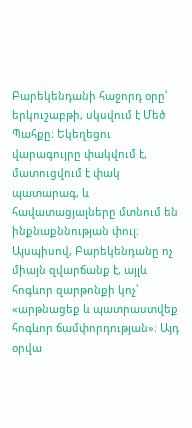Բարեկենդանի հաջորդ օրը՝ երկուշաբթի, սկսվում է Մեծ Պահքը։ Եկեղեցու վարագույրը փակվում է, մատուցվում է փակ պատարագ, և հավատացյալները մտնում են ինքնաքննության փուլ։ Այսպիսով, Բարեկենդանը ոչ միայն զվարճանք է, այլև հոգևոր զարթոնքի կոչ՝ «արթնացեք և պատրաստվեք հոգևոր ճամփորդության»։ Այդ օրվա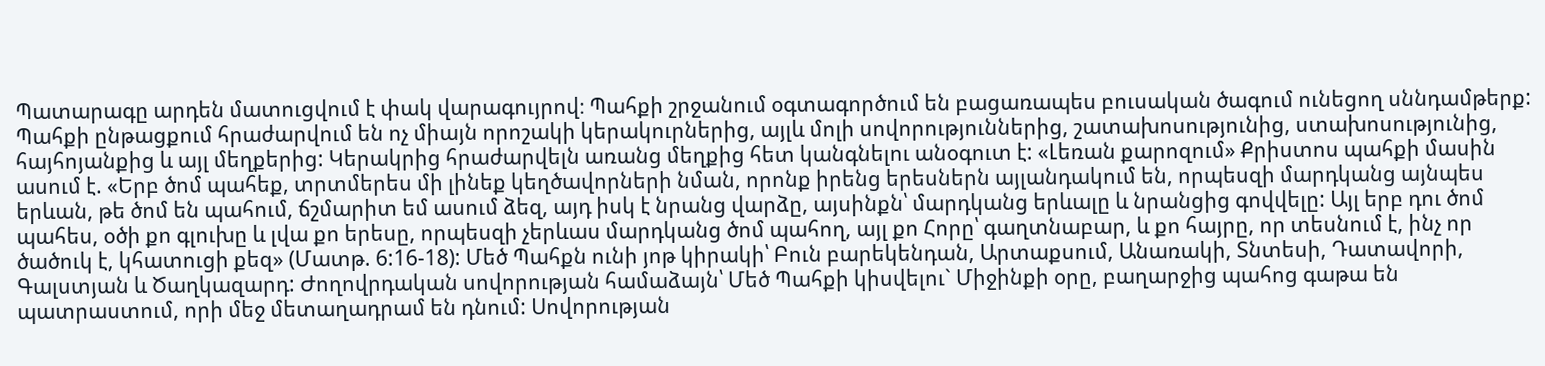Պատարագը արդեն մատուցվում է փակ վարագույրով։ Պահքի շրջանում օգտագործում են բացառապես բուսական ծագում ունեցող սննդամթերք: Պահքի ընթացքում հրաժարվում են ոչ միայն որոշակի կերակուրներից, այլև մոլի սովորություններից, շատախոսությունից, ստախոսությունից, հայհոյանքից և այլ մեղքերից: Կերակրից հրաժարվելն առանց մեղքից հետ կանգնելու անօգուտ է: «Լեռան քարոզում» Քրիստոս պահքի մասին ասում է. «Երբ ծոմ պահեք, տրտմերես մի լինեք կեղծավորների նման, որոնք իրենց երեսներն այլանդակում են, որպեսզի մարդկանց այնպես երևան, թե ծոմ են պահում, ճշմարիտ եմ ասում ձեզ, այդ իսկ է նրանց վարձը, այսինքն՝ մարդկանց երևալը և նրանցից գովվելը: Այլ երբ դու ծոմ պահես, օծի քո գլուխը և լվա քո երեսը, որպեսզի չերևաս մարդկանց ծոմ պահող, այլ քո Հորը՝ գաղտնաբար, և քո հայրը, որ տեսնում է, ինչ որ ծածուկ է, կհատուցի քեզ» (Մատթ. 6:16-18): Մեծ Պահքն ունի յոթ կիրակի՝ Բուն բարեկենդան, Արտաքսում, Անառակի, Տնտեսի, Դատավորի, Գալստյան և Ծաղկազարդ: Ժողովրդական սովորության համաձայն՝ Մեծ Պահքի կիսվելու` Միջինքի օրը, բաղարջից պահոց գաթա են պատրաստում, որի մեջ մետաղադրամ են դնում: Սովորության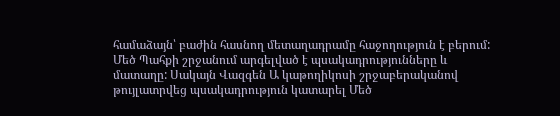համաձայն՝ բաժին հասնող մետաղադրամը հաջողություն է բերում: Մեծ Պահքի շրջանում արգելված է պսակադրությունները և մատաղը: Սակայն Վազգեն Ա կաթողիկոսի շրջաբերականով թույլատրվեց պսակադրություն կատարել Մեծ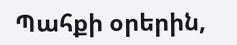Պահքի օրերին,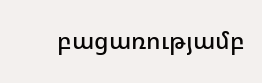բացառությամբ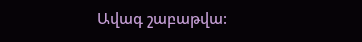Ավագ շաբաթվա: